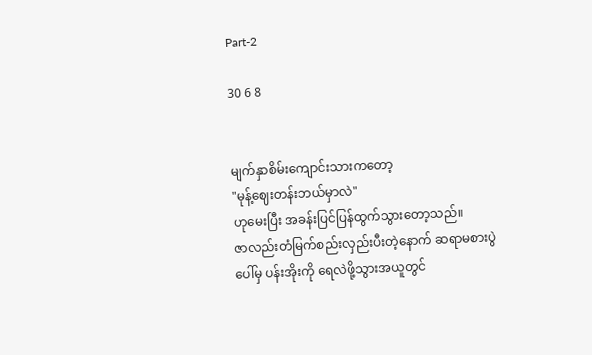Part-2

30 6 8


မျက်နှာစိမ်းကျောင်းသားကတော့
"မုန့်ဈေးတန်းဘယ်မှာလဲ"
ဟုမေးပြီး အခန်းပြင်ပြန်ထွက်သွားတော့သည်။
ဇာလည်းတံမြက်စည်းလှည်းပီးတဲ့နောက် ဆရာမစားပွဲပေါ်မှ ပန်းအိုးကို ရေလဲဖို့သွားအယူတွင်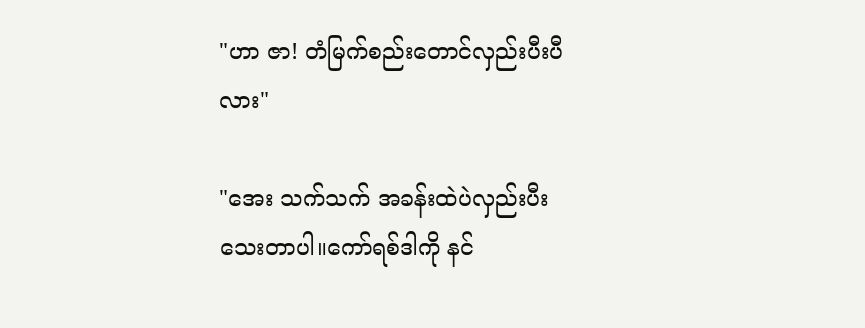"ဟာ ဇာ! တံမြက်စည်းတောင်လှည်းပီးပီလား"

"အေး သက်သက် အခန်းထဲပဲလှည်းပီးသေးတာပါ။ကော်ရစ်ဒါကို နင်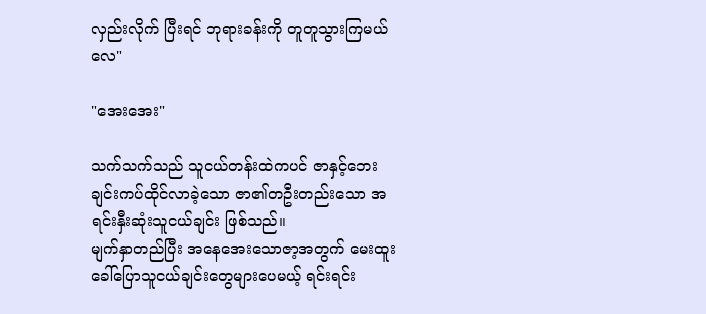လှည်းလိုက် ပြီးရင် ဘုရားခန်းကို တူတူသွားကြမယ်လေ"

"အေးအေး"

သက်သက်သည် သူငယ်တန်းထဲကပင် ဇာနှင့်ဘေးချင်းကပ်ထိုင်လာခဲ့သော ဇာ၏တဦးတည်းသော အရင်းနှီးဆုံးသူငယ်ချင်း ဖြစ်သည်။
မျက်နှာတည်ပြီး အနေအေးသောဇာ့အတွက် မေးထူးခေါ်ပြောသူငယ်ချင်းတွေများပေမယ့် ရင်းရင်း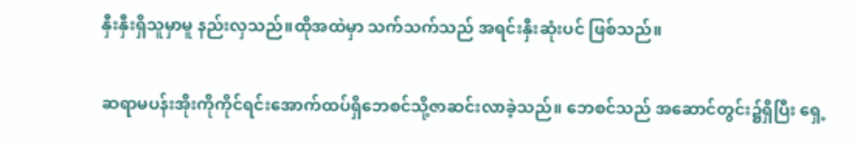နှီးနှီးရှိသူမှာမူ နည်းလှသည်။ထိုအထဲမှာ သက်သက်သည် အရင်းနှီးဆုံးပင် ဖြစ်သည်။

ဆရာမပန်းအိုးကိုကိုင်ရင်းအောက်ထပ်ရှိဘေစင်သို့ဇာဆင်းလာခဲ့သည်။ ဘေစင်သည် အဆောင်တွင်း၌ရှိပြီး ရှေ့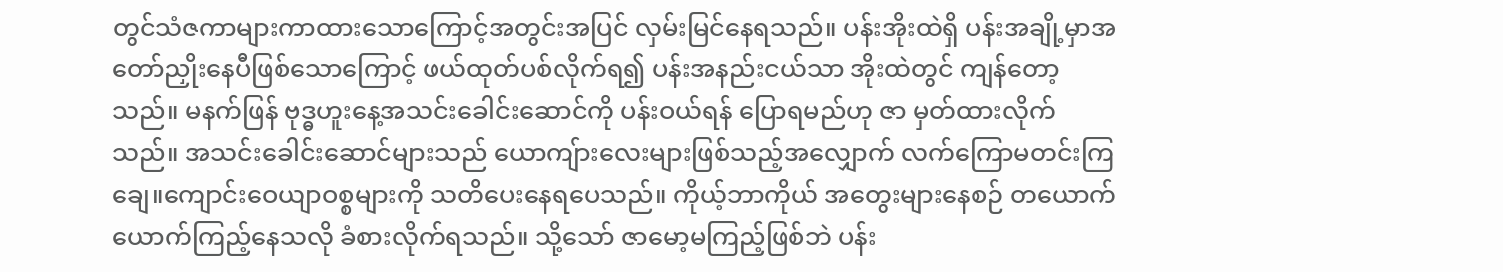တွင်သံဇကာများကာထားသောကြောင့်အတွင်းအပြင် လှမ်းမြင်နေရသည်။ ပန်းအိုးထဲရှိ ပန်းအချို့မှာအတော်ညှိုးနေပီဖြစ်သောကြောင့် ဖယ်ထုတ်ပစ်လိုက်ရ၍ ပန်းအနည်းငယ်သာ အိုးထဲတွင် ကျန်တော့သည်။ မနက်ဖြန် ဗုဒ္ဓဟူးနေ့အသင်းခေါင်းဆောင်ကို ပန်းဝယ်ရန် ပြောရမည်ဟု ဇာ မှတ်ထားလိုက်သည်။ အသင်းခေါင်းဆောင်များသည် ယောကျ်ားလေးများဖြစ်သည့်အလျှောက် လက်ကြောမတင်းကြချေ။ကျောင်းဝေယျာဝစ္စများကို သတိပေးနေရပေသည်။ ကိုယ့်ဘာကိုယ် အတွေးများနေစဉ် တယောက်ယောက်ကြည့်နေသလို ခံစားလိုက်ရသည်။ သို့သော် ဇာမော့မကြည့်ဖြစ်ဘဲ ပန်း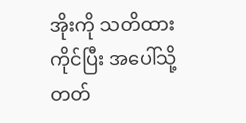အိုးကို သတိထားကိုင်ပြီး အပေါ်သို့ တတ်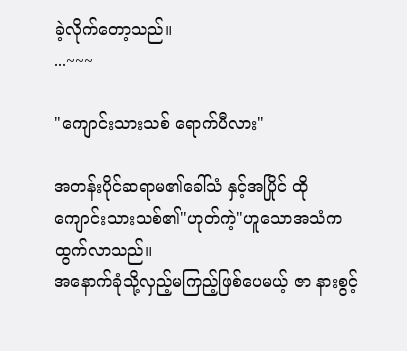ခဲ့လိုက်တော့သည်။
...~~~

"ကျောင်းသားသစ် ရောက်ပီလား"

အတန်းပိုင်ဆရာမ၏ခေါ်သံ နှင့်အပြိုင် ထိုကျောင်းသားသစ်၏"ဟုတ်ကဲ့"ဟူသောအသံက ထွက်လာသည်။
အနောက်ခုံသို့လှည့်မကြည့်ဖြစ်ပေမယ့် ဇာ နားစွင့်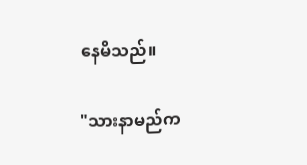နေမိသည်။

"သားနာမည်က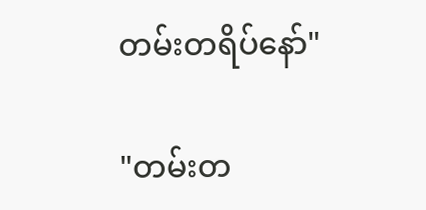တမ်းတရိပ်နော်"

"တမ်းတ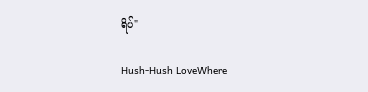ရိပ်"

Hush-Hush LoveWhere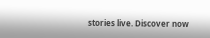stories live. Discover now